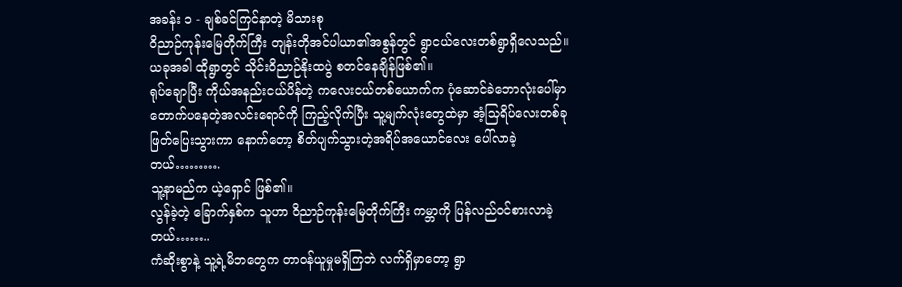အခန်း ၁ - ချစ်ခင်ကြင်နာတဲ့ မိသားစု
ဝိညာဉ်ကုန်းမြေတိုက်ကြီး တျန်းတိုအင်ပါယာ၏အစွန်တွင် ရွာငယ်လေးတစ်ရွာရှိလေသည်။
ယခုအခါ ထိုရွာတွင် သိုင်းဝိညာဉ်နိုးထပွဲ စတင်နေချိန်ဖြစ်၏။
ရုပ်ချောပြီး ကိုယ်အနည်းငယ်ပိန်တဲ့ ကလေးငယ်တစ်ယောက်က ပုံဆောင်ခဲဘောလုံးပေါ်မှာ တောက်ပနေတဲ့အလင်းရောင်ကို ကြည့်လိုက်ပြီး သူ့မျက်လုံးတွေထဲမှာ အံ့သြရိပ်လေးတစ်ခု ဖြတ်ပြေးသွားကာ နောက်တော့ စိတ်ပျက်သွားတဲ့အရိပ်အယောင်လေး ပေါ်လာခဲ့တယ်……….
သူ့နာမည်က ယဲ့ရှောင် ဖြစ်၏။
လွန်ခဲ့တဲ့ ခြောက်နှစ်က သူဟာ ဝိညာဉ်ကုန်းမြေတိုက်ကြီး ကမ္ဘာကို ပြန်လည်ဝင်စားလာခဲ့တယ်……..
ကံဆိုးစွာနဲ့ သူ့ရဲ့မိဘတွေက တာဝန်ယူမှုမရှိကြဘဲ လက်ရှိမှာတော့ ရွာ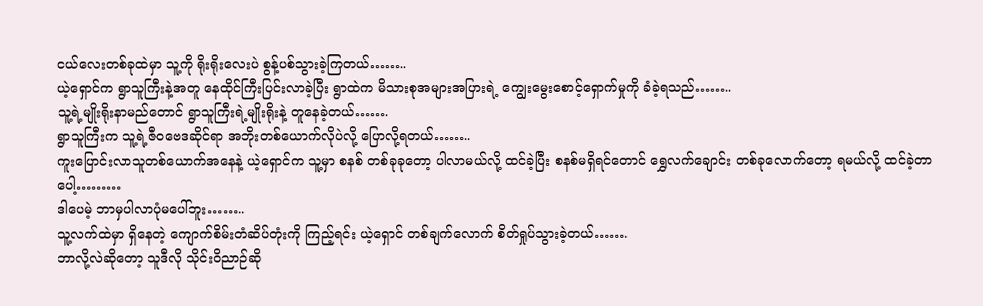ငယ်လေးတစ်ခုထဲမှာ သူ့ကို ရိုးရိုးလေးပဲ စွန့်ပစ်သွားခဲ့ကြတယ်……..
ယဲ့ရှောင်က ရွာသူကြီးနဲ့အတူ နေထိုင်ကြီးပြင်းလာခဲ့ပြီး ရွာထဲက မိသားစုအများအပြားရဲ့ ကျွေးမွေးစောင့်ရှောက်မှုကို ခံခဲ့ရသည်……..
သူ့ရဲ့မျိုးရိုးနာမည်တောင် ရွာသူကြီးရဲ့မျိုးရိုးနဲ့ တူနေခဲ့တယ်…….
ရွာသူကြီးက သူ့ရဲ့ဇီဝဗေဒဆိုင်ရာ အဘိုးတစ်ယောက်လိုပဲလို့ ပြောလို့ရတယ်……..
ကူးပြောင်းလာသူတစ်ယောက်အနေနဲ့ ယဲ့ရှောင်က သူ့မှာ စနစ် တစ်ခုခုတော့ ပါလာမယ်လို့ ထင်ခဲ့ပြီး စနစ်မရှိရင်တောင် ရွှေလက်ချောင်း တစ်ခုလောက်တော့ ရမယ်လို့ ထင်ခဲ့တာပေါ့………
ဒါပေမဲ့ ဘာမှပါလာပုံမပေါ်ဘူး……..
သူ့လက်ထဲမှာ ရှိနေတဲ့ ကျောက်စိမ်းတံဆိပ်တုံးကို ကြည့်ရင်း ယဲ့ရှောင် တစ်ချက်လောက် စိတ်ရှုပ်သွားခဲ့တယ်…….
ဘာလို့လဲဆိုတော့ သူဒီလို သိုင်းဝိညာဉ်ဆို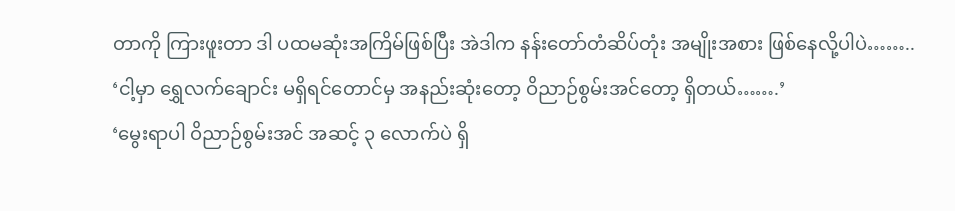တာကို ကြားဖူးတာ ဒါ ပထမဆုံးအကြိမ်ဖြစ်ပြီး အဲဒါက နန်းတော်တံဆိပ်တုံး အမျိုးအစား ဖြစ်နေလို့ပါပဲ……..
‘ငါ့မှာ ရွှေလက်ချောင်း မရှိရင်တောင်မှ အနည်းဆုံးတော့ ဝိညာဉ်စွမ်းအင်တော့ ရှိတယ်…….’
‘မွေးရာပါ ဝိညာဉ်စွမ်းအင် အဆင့် ၃ လောက်ပဲ ရှိ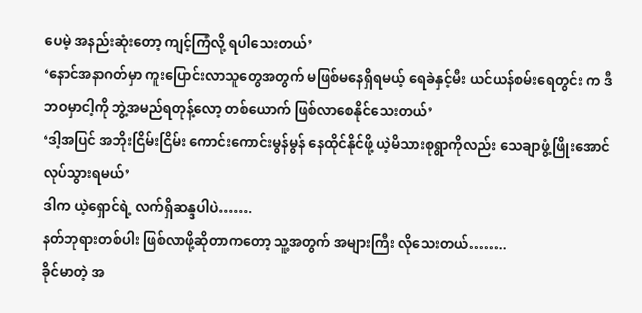ပေမဲ့ အနည်းဆုံးတော့ ကျင့်ကြံလို့ ရပါသေးတယ်’
‘နောင်အနာဂတ်မှာ ကူးပြောင်းလာသူတွေအတွက် မဖြစ်မနေရှိရမယ့် ရေခဲနှင့်မီး ယင်ယန်စမ်းရေတွင်း က ဒီဘဝမှာငါ့ကို ဘွဲ့အမည်ရတုန့်လော့ တစ်ယောက် ဖြစ်လာစေနိုင်သေးတယ်’
‘ဒါ့အပြင် အဘိုးငြိမ်းငြိမ်း ကောင်းကောင်းမွန်မွန် နေထိုင်နိုင်ဖို့ ယဲ့မိသားစုရွာကိုလည်း သေချာဖွံ့ဖြိုးအောင် လုပ်သွားရမယ်’
ဒါက ယဲ့ရှောင်ရဲ့ လက်ရှိဆန္ဒပါပဲ…….
နတ်ဘုရားတစ်ပါး ဖြစ်လာဖို့ဆိုတာကတော့ သူ့အတွက် အများကြီး လိုသေးတယ်……..
ခိုင်မာတဲ့ အ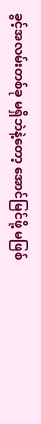ခွင့်အလမ်းတစ်ခု မရှိဘဲနဲ့တော့ အောင်မြင်ဖို့ မဖြစ်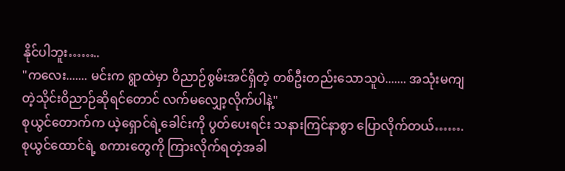နိုင်ပါဘူး……..
"ကလေး....... မင်းက ရွာထဲမှာ ဝိညာဉ်စွမ်းအင်ရှိတဲ့ တစ်ဦးတည်းသောသူပဲ....... အသုံးမကျတဲ့သိုင်းဝိညာဉ်ဆိုရင်တောင် လက်မလျှော့လိုက်ပါနဲ့"
စုယွင်တောက်က ယဲ့ရှောင်ရဲ့ခေါင်းကို ပွတ်ပေးရင်း သနားကြင်နာစွာ ပြောလိုက်တယ်…….
စုယွင်ထောင်ရဲ့ စကားတွေကို ကြားလိုက်ရတဲ့အခါ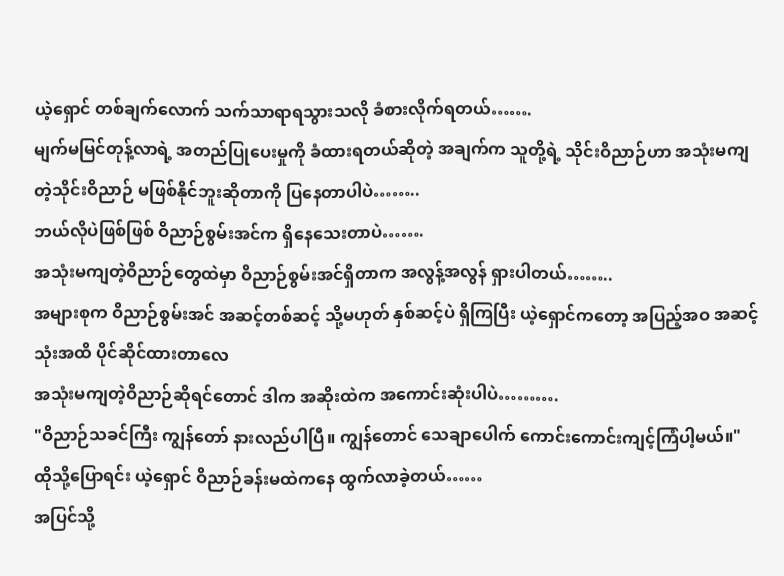ယဲ့ရှောင် တစ်ချက်လောက် သက်သာရာရသွားသလို ခံစားလိုက်ရတယ်…….
မျက်မမြင်တုန့်လာရဲ့ အတည်ပြုပေးမှုကို ခံထားရတယ်ဆိုတဲ့ အချက်က သူတို့ရဲ့ သိုင်းဝိညာဉ်ဟာ အသုံးမကျတဲ့သိုင်းဝိညာဉ် မဖြစ်နိုင်ဘူးဆိုတာကို ပြနေတာပါပဲ……..
ဘယ်လိုပဲဖြစ်ဖြစ် ဝိညာဉ်စွမ်းအင်က ရှိနေသေးတာပဲ…….
အသုံးမကျတဲ့ဝိညာဉ်တွေထဲမှာ ဝိညာဉ်စွမ်းအင်ရှိတာက အလွန့်အလွန် ရှားပါတယ်……..
အများစုက ဝိညာဉ်စွမ်းအင် အဆင့်တစ်ဆင့် သို့မဟုတ် နှစ်ဆင့်ပဲ ရှိကြပြီး ယဲ့ရှောင်ကတော့ အပြည့်အဝ အဆင့်သုံးအထိ ပိုင်ဆိုင်ထားတာလေ
အသုံးမကျတဲ့ဝိညာဉ်ဆိုရင်တောင် ဒါက အဆိုးထဲက အကောင်းဆုံးပါပဲ……….
"ဝိညာဉ်သခင်ကြီး ကျွန်တော် နားလည်ပါပြီ။ ကျွန်တောင် သေချာပေါက် ကောင်းကောင်းကျင့်ကြံပါ့မယ်။"
ထိုသို့ပြောရင်း ယဲ့ရှောင် ဝိညာဉ်ခန်းမထဲကနေ ထွက်လာခဲ့တယ်……
အပြင်သို့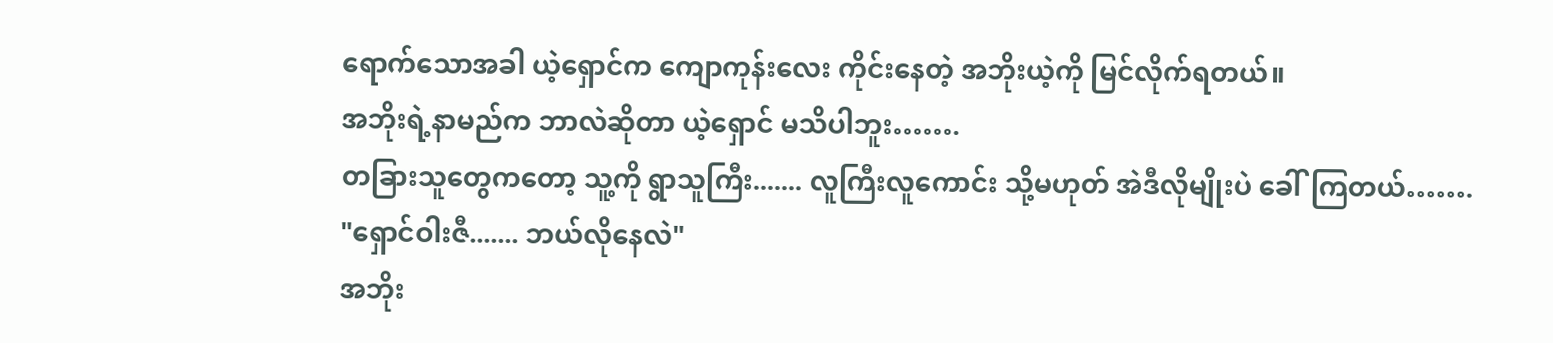ရောက်သောအခါ ယဲ့ရှောင်က ကျောကုန်းလေး ကိုင်းနေတဲ့ အဘိုးယဲ့ကို မြင်လိုက်ရတယ်။
အဘိုးရဲ့နာမည်က ဘာလဲဆိုတာ ယဲ့ရှောင် မသိပါဘူး…….
တခြားသူတွေကတော့ သူ့ကို ရွာသူကြီး....... လူကြီးလူကောင်း သို့မဟုတ် အဲဒီလိုမျိုးပဲ ခေါ်ကြတယ်…….
"ရှောင်ဝါးဇီ....... ဘယ်လိုနေလဲ"
အဘိုး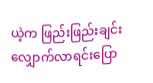ယဲ့က ဖြည်းဖြည်းချင်း လျှောက်လာရင်းပြော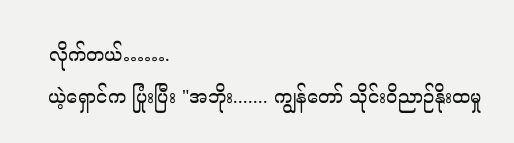လိုက်တယ်…….
ယဲ့ရှောင်က ပြုံးပြီး "အဘိုး....... ကျွန်တော် သိုင်းဝိညာဉ်နိုးထမှု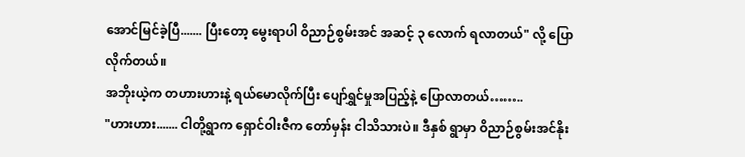အောင်မြင်ခဲ့ပြီ....... ပြီးတော့ မွေးရာပါ ဝိညာဉ်စွမ်းအင် အဆင့် ၃ လောက် ရလာတယ်" လို့ ပြောလိုက်တယ်။
အဘိုးယဲ့က တဟားဟားနဲ့ ရယ်မောလိုက်ပြီး ပျော်ရွှင်မှုအပြည့်နဲ့ ပြောလာတယ်……..
"ဟားဟား....... ငါတို့ရွာက ရှောင်ဝါးဇီက တော်မှန်း ငါသိသားပဲ။ ဒီနှစ် ရွာမှာ ဝိညာဉ်စွမ်းအင်နိုး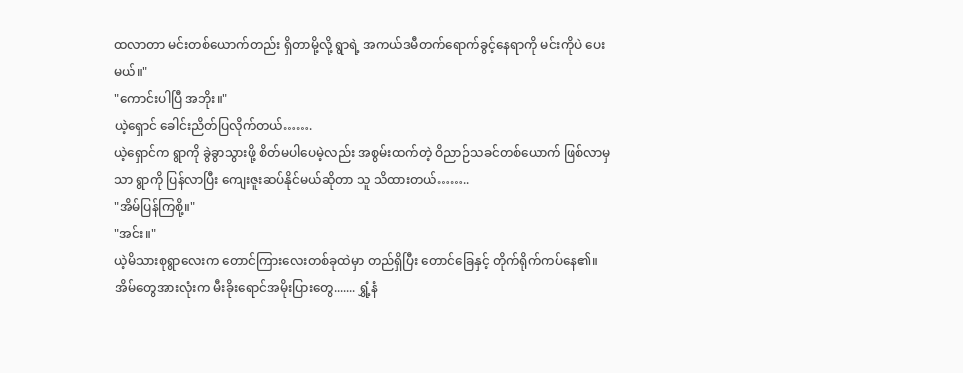ထလာတာ မင်းတစ်ယောက်တည်း ရှိတာမို့လို့ ရွာရဲ့ အကယ်ဒမီတက်ရောက်ခွင့်နေရာကို မင်းကိုပဲ ပေးမယ်။"
"ကောင်းပါပြီ အဘိုး။"
ယဲ့ရှောင် ခေါင်းညိတ်ပြလိုက်တယ်…….
ယဲ့ရှောင်က ရွာကို ခွဲခွာသွားဖို့ စိတ်မပါပေမဲ့လည်း အစွမ်းထက်တဲ့ ဝိညာဉ်သခင်တစ်ယောက် ဖြစ်လာမှသာ ရွာကို ပြန်လာပြီး ကျေးဇူးဆပ်နိုင်မယ်ဆိုတာ သူ သိထားတယ်……..
"အိမ်ပြန်ကြစို့။"
"အင်း။"
ယဲ့မိသားစုရွာလေးက တောင်ကြားလေးတစ်ခုထဲမှာ တည်ရှိပြီး တောင်ခြေနှင့် တိုက်ရိုက်ကပ်နေ၏။
အိမ်တွေအားလုံးက မီးခိုးရောင်အမိုးပြားတွေ....... ရွှံ့နံ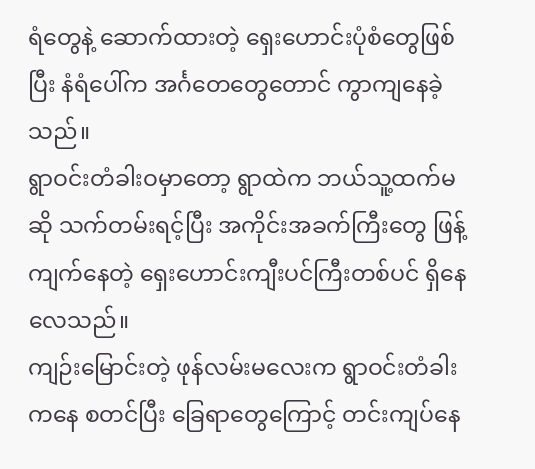ရံတွေနဲ့ ဆောက်ထားတဲ့ ရှေးဟောင်းပုံစံတွေဖြစ်ပြီး နံရံပေါ်က အင်္ဂတေတွေတောင် ကွာကျနေခဲ့သည်။
ရွာဝင်းတံခါးဝမှာတော့ ရွာထဲက ဘယ်သူ့ထက်မဆို သက်တမ်းရင့်ပြီး အကိုင်းအခက်ကြီးတွေ ဖြန့်ကျက်နေတဲ့ ရှေးဟောင်းကျီးပင်ကြီးတစ်ပင် ရှိနေလေသည်။
ကျဉ်းမြောင်းတဲ့ ဖုန်လမ်းမလေးက ရွာဝင်းတံခါးကနေ စတင်ပြီး ခြေရာတွေကြောင့် တင်းကျပ်နေ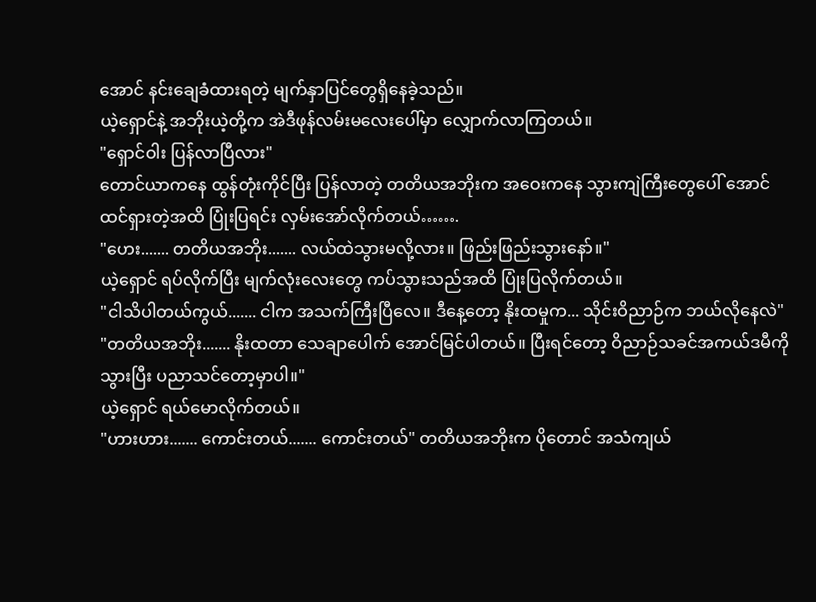အောင် နင်းချေခံထားရတဲ့ မျက်နှာပြင်တွေရှိနေခဲ့သည်။
ယဲ့ရှောင်နဲ့ အဘိုးယဲ့တို့က အဲဒီဖုန်လမ်းမလေးပေါ်မှာ လျှောက်လာကြတယ်။
"ရှောင်ဝါး ပြန်လာပြီလား"
တောင်ယာကနေ ထွန်တုံးကိုင်ပြီး ပြန်လာတဲ့ တတိယအဘိုးက အဝေးကနေ သွားကျဲကြီးတွေပေါ် အောင်ထင်ရှားတဲ့အထိ ပြုံးပြရင်း လှမ်းအော်လိုက်တယ်…….
"ဟေး....... တတိယအဘိုး....... လယ်ထဲသွားမလို့လား။ ဖြည်းဖြည်းသွားနော်။"
ယဲ့ရှောင် ရပ်လိုက်ပြီး မျက်လုံးလေးတွေ ကပ်သွားသည်အထိ ပြုံးပြလိုက်တယ်။
"ငါသိပါတယ်ကွယ်....... ငါက အသက်ကြီးပြီလေ။ ဒီနေ့တော့ နိုးထမှုက... သိုင်းဝိညာဉ်က ဘယ်လိုနေလဲ"
"တတိယအဘိုး....... နိုးထတာ သေချာပေါက် အောင်မြင်ပါတယ်။ ပြီးရင်တော့ ဝိညာဉ်သခင်အကယ်ဒမီကို သွားပြီး ပညာသင်တော့မှာပါ။"
ယဲ့ရှောင် ရယ်မောလိုက်တယ်။
"ဟားဟား....... ကောင်းတယ်....... ကောင်းတယ်" တတိယအဘိုးက ပိုတောင် အသံကျယ်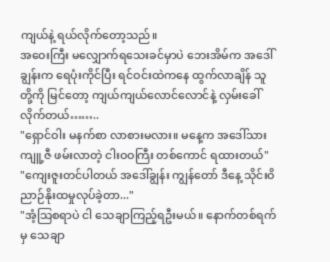ကျယ်နဲ့ ရယ်လိုက်တော့သည်။
အဝေးကြီး မလျှောက်ရသေးခင်မှာပဲ ဘေးအိမ်က အဒေါ်ချွန်းက ရေပုံးကိုင်ပြီး ရင်ဝင်းထဲကနေ ထွက်လာချိန် သူတို့ကို မြင်တော့ ကျယ်ကျယ်လောင်လောင်နဲ့ လှမ်းခေါ်လိုက်တယ်……..
"ရှောင်ဝါး မနက်စာ လာစားမလား။ မနေ့က အဒေါ်သားကျူ့ဇီ ဖမ်းလာတဲ့ ငါးဝဝကြီး တစ်ကောင် ရထားတယ်"
"ကျေးဇူးတင်ပါတယ် အဒေါ်ချွန်း ကျွန်တော် ဒီနေ့ သိုင်းဝိညာဉ်နိုးထမှုလုပ်ခဲ့တာ..."
"အံ့သြစရာပဲ ငါ သေချာကြည့်ရဦးမယ်။ နောက်တစ်ရက်မှ သေချာ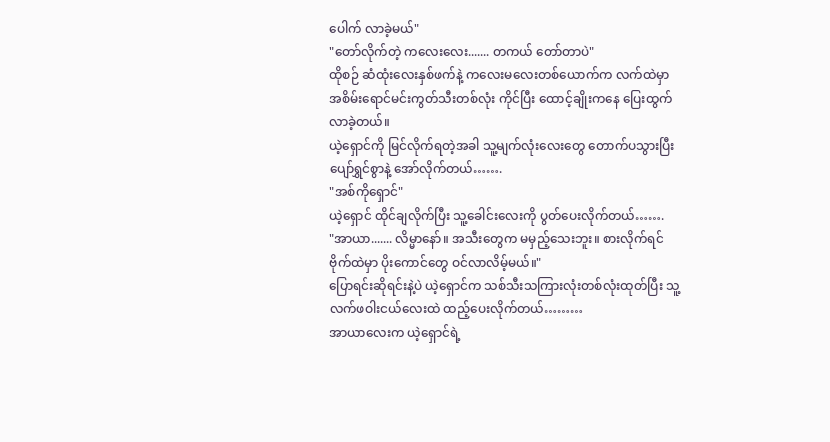ပေါက် လာခဲ့မယ်"
"တော်လိုက်တဲ့ ကလေးလေး....... တကယ် တော်တာပဲ"
ထိုစဉ် ဆံထုံးလေးနှစ်ဖက်နဲ့ ကလေးမလေးတစ်ယောက်က လက်ထဲမှာ အစိမ်းရောင်မင်းကွတ်သီးတစ်လုံး ကိုင်ပြီး ထောင့်ချိုးကနေ ပြေးထွက်လာခဲ့တယ်။
ယဲ့ရှောင်ကို မြင်လိုက်ရတဲ့အခါ သူ့မျက်လုံးလေးတွေ တောက်ပသွားပြီး ပျော်ရွှင်စွာနဲ့ အော်လိုက်တယ်…….
"အစ်ကိုရှောင်"
ယဲ့ရှောင် ထိုင်ချလိုက်ပြီး သူ့ခေါင်းလေးကို ပွတ်ပေးလိုက်တယ်…….
"အာယာ....... လိမ္မာနော်။ အသီးတွေက မမှည့်သေးဘူး။ စားလိုက်ရင် ဗိုက်ထဲမှာ ပိုးကောင်တွေ ဝင်လာလိမ့်မယ်။"
ပြောရင်းဆိုရင်းနဲ့ပဲ ယဲ့ရှောင်က သစ်သီးသကြားလုံးတစ်လုံးထုတ်ပြီး သူ့လက်ဖဝါးငယ်လေးထဲ ထည့်ပေးလိုက်တယ်………
အာယာလေးက ယဲ့ရှောင်ရဲ့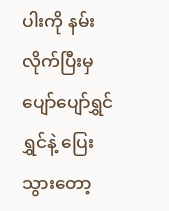ပါးကို နမ်းလိုက်ပြီးမှ ပျော်ပျော်ရွှင်ရွှင်နဲ့ ပြေးသွားတော့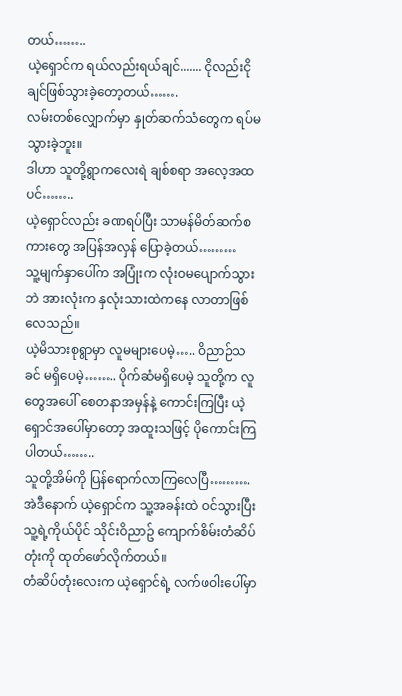တယ်……..
ယဲ့ရှောင်က ရယ်လည်းရယ်ချင်....... ငိုလည်းငိုချင်ဖြစ်သွားခဲ့တော့တယ်…….
လမ်းတစ်လျှောက်မှာ နှုတ်ဆက်သံတွေက ရပ်မသွားခဲ့ဘူး။
ဒါဟာ သူတို့ရွာကလေးရဲ ချစ်စရာ အလေ့အထပင်……..
ယဲ့ရှောင်လည်း ခဏရပ်ပြီး သာမန်မိတ်ဆက်စကားတွေ အပြန်အလှန် ပြောခဲ့တယ်………
သူ့မျက်နှာပေါ်က အပြုံးက လုံးဝမပျောက်သွားဘဲ အားလုံးက နှလုံးသားထဲကနေ လာတာဖြစ်လေသည်။
ယဲ့မိသားစုရွာမှာ လူမများပေမဲ့….. ဝိညာဉ်သခင် မရှိပေမဲ့…….. ပိုက်ဆံမရှိပေမဲ့ သူတို့က လူတွေအပေါ် စေတနာအမှန်နဲ့ ကောင်းကြပြီး ယဲ့ရှောင်အပေါ်မှာတော့ အထူးသဖြင့် ပိုကောင်းကြပါတယ်……..
သူတို့အိမ်ကို ပြန်ရောက်လာကြလေပြီ……….
အဲဒီနောက် ယဲ့ရှောင်က သူ့အခန်းထဲ ဝင်သွားပြီး
သူ့ရဲ့ကိုယ်ပိုင် သိုင်းဝိညာဥ် ကျောက်စိမ်းတံဆိပ်တုံးကို ထုတ်ဖော်လိုက်တယ်။
တံဆိပ်တုံးလေးက ယဲ့ရှောင်ရဲ့ လက်ဖဝါးပေါ်မှာ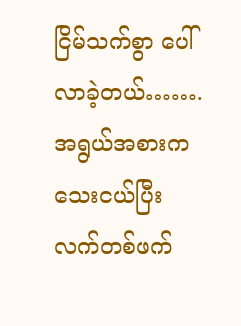ငြိမ်သက်စွာ ပေါ်လာခဲ့တယ်…….
အရွယ်အစားက သေးငယ်ပြီး လက်တစ်ဖက်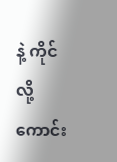နဲ့ ကိုင်လို့ကောင်း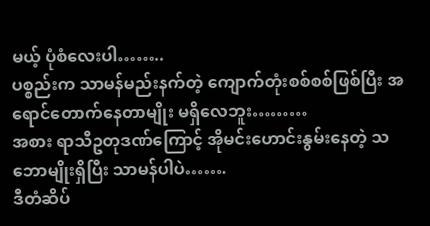မယ့် ပုံစံလေးပါ……..
ပစ္စည်းက သာမန်မည်းနက်တဲ့ ကျောက်တုံးစစ်စစ်ဖြစ်ပြီး အရောင်တောက်နေတာမျိုး မရှိလေဘူး………
အစား ရာသီဥတုဒဏ်ကြောင့် အိုမင်းဟောင်းနွမ်းနေတဲ့ သဘောမျိုးရှိပြီး သာမန်ပါပဲ…….
ဒီတံဆိပ်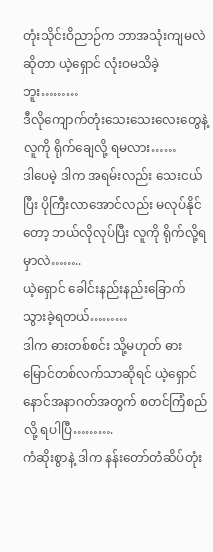တုံးသိုင်းဝိညာဉ်က ဘာအသုံးကျမလဲဆိုတာ ယဲ့ရှောင် လုံးဝမသိခဲ့ဘူး………
ဒီလိုကျောက်တုံးသေးသေးလေးတွေနဲ့ လူကို ရိုက်ချေလို့ ရမလား……
ဒါပေမဲ့ ဒါက အရမ်းလည်း သေးငယ်ပြီး ပိုကြီးလာအောင်လည်း မလုပ်နိုင်တော့ ဘယ်လိုလုပ်ပြီး လူကို ရိုက်လို့ရမှာလဲ……..
ယဲ့ရှောင် ခေါင်းနည်းနည်းခြောက်သွားခဲ့ရတယ်………
ဒါက ဓားတစ်စင်း သို့မဟုတ် ဓားမြောင်တစ်လက်သာဆိုရင် ယဲ့ရှောင် နောင်အနာဂတ်အတွက် စတင်ကြံစည်လို့ ရပါပြီ……….
ကံဆိုးစွာနဲ့ ဒါက နန်းတော်တံဆိပ်တုံး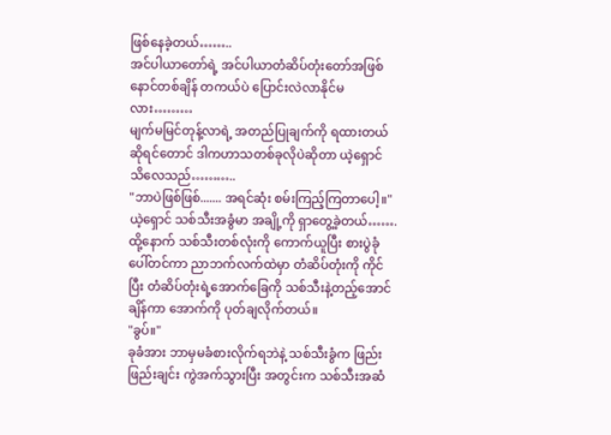ဖြစ်နေခဲ့တယ်……..
အင်ပါယာတော်ရဲ့ အင်ပါယာတံဆိပ်တုံးတော်အဖြစ် နောင်တစ်ချိန် တကယ်ပဲ ပြောင်းလဲလာနိုင်မလား………
မျက်မမြင်တုန့်လာရဲ့ အတည်ပြုချက်ကို ရထားတယ်ဆိုရင်တောင် ဒါကဟာသတစ်ခုလိုပဲဆိုတာ ယဲ့ရှောင် သိလေသည်………..
"ဘာပဲဖြစ်ဖြစ်....... အရင်ဆုံး စမ်းကြည့်ကြတာပေါ့။"
ယဲ့ရှောင် သစ်သီးအခွံမာ အချို့ကို ရှာတွေ့ခဲ့တယ်…….
ထို့နောက် သစ်သီးတစ်လုံးကို ကောက်ယူပြီး စားပွဲခုံပေါ်တင်ကာ ညာဘက်လက်ထဲမှာ တံဆိပ်တုံးကို ကိုင်ပြီး တံဆိပ်တုံးရဲ့အောက်ခြေကို သစ်သီးနဲ့တည့်အောင်ချိန်ကာ အောက်ကို ပုတ်ချလိုက်တယ်။
"ခွပ်။"
ခုခံအား ဘာမှမခံစားလိုက်ရဘဲနဲ့ သစ်သီးခွံက ဖြည်းဖြည်းချင်း ကွဲအက်သွားပြီး အတွင်းက သစ်သီးအဆံ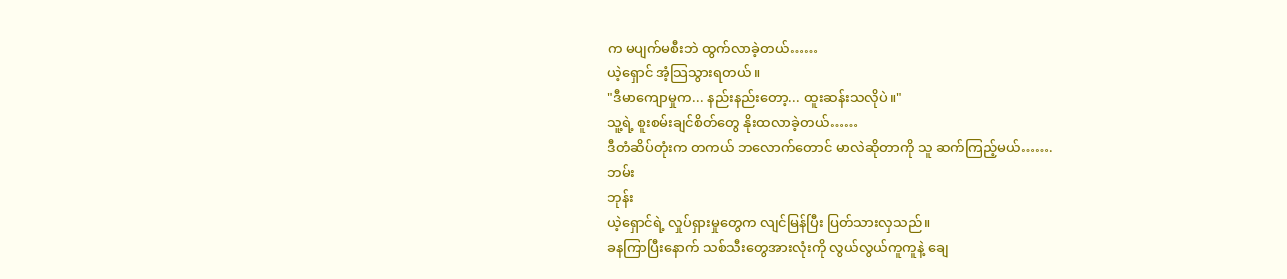က မပျက်မစီးဘဲ ထွက်လာခဲ့တယ်……
ယဲ့ရှောင် အံ့သြသွားရတယ်။
"ဒီမာကျောမှုက... နည်းနည်းတော့... ထူးဆန်းသလိုပဲ။"
သူ့ရဲ့ စူးစမ်းချင်စိတ်တွေ နိုးထလာခဲ့တယ်……
ဒီတံဆိပ်တုံးက တကယ် ဘလောက်တောင် မာလဲဆိုတာကို သူ ဆက်ကြည့်မယ်…….
ဘမ်း
ဘုန်း
ယဲ့ရှောင်ရဲ့ လှုပ်ရှားမှုတွေက လျင်မြန်ပြီး ပြတ်သားလှသည်။
ခနကြာပြီးနောက် သစ်သီးတွေအားလုံးကို လွယ်လွယ်ကူကူနဲ့ ချေ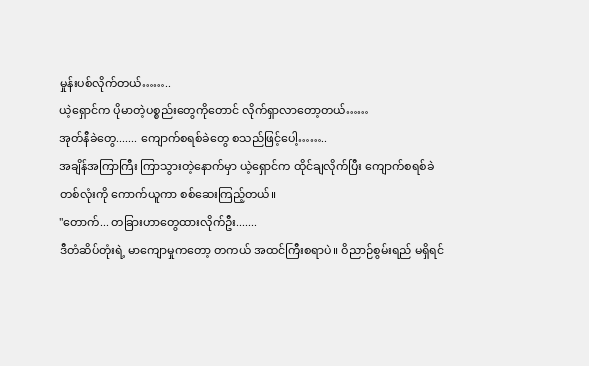မှုန်းပစ်လိုက်တယ်……..
ယဲ့ရှောင်က ပိုမာတဲ့ပစ္စည်းတွေကိုတောင် လိုက်ရှာလာတော့တယ်……
အုတ်နီခဲတွေ....... ကျောက်စရစ်ခဲတွေ စသည်ဖြင့်ပေါ့……..
အချိန်အကြာကြီး ကြာသွားတဲ့နောက်မှာ ယဲ့ရှောင်က ထိုင်ချလိုက်ပြီး ကျောက်စရစ်ခဲတစ်လုံးကို ကောက်ယူကာ စစ်ဆေးကြည့်တယ်။
"တောက်... တခြားဟာတွေထားလိုက်ဦး.......
ဒီတံဆိပ်တုံးရဲ့ မာကျောမှုကတော့ တကယ် အထင်ကြီးစရာပဲ။ ဝိညာဉ်စွမ်းရည် မရှိရင်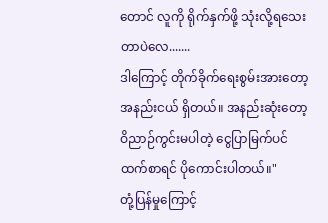တောင် လူကို ရိုက်နှက်ဖို့ သုံးလို့ရသေးတာပဲလေ.......
ဒါကြောင့် တိုက်ခိုက်ရေးစွမ်းအားတော့ အနည်းငယ် ရှိတယ်။ အနည်းဆုံးတော့ ဝိညာဉ်ကွင်းမပါတဲ့ ငွေပြာမြက်ပင်ထက်စာရင် ပိုကောင်းပါတယ်။"
တုံ့ပြန်မှုကြောင့်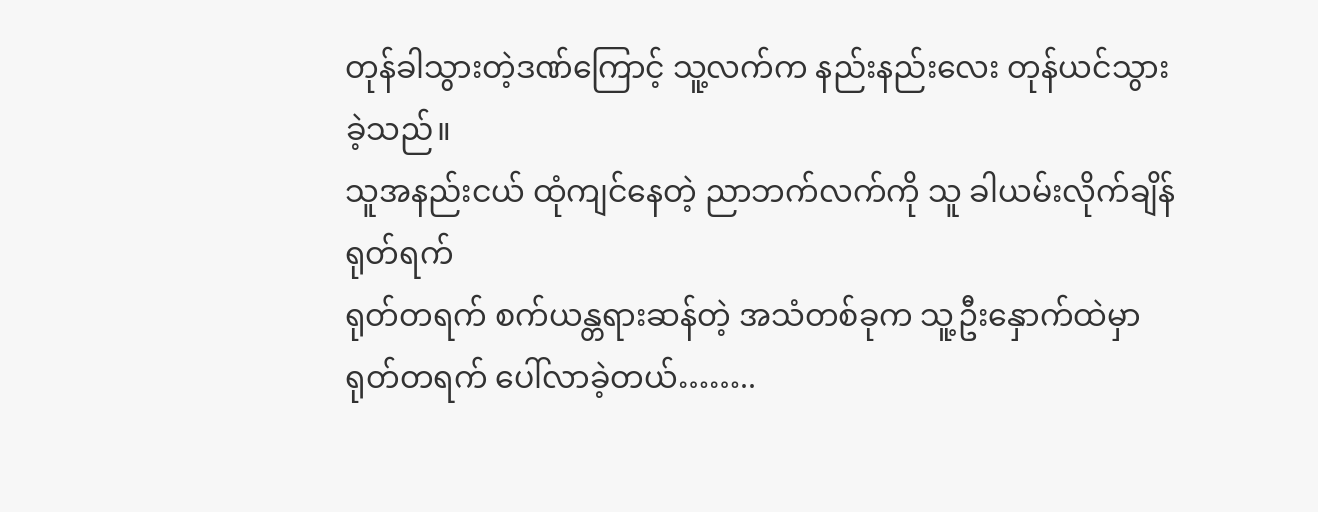တုန်ခါသွားတဲ့ဒဏ်ကြောင့် သူ့လက်က နည်းနည်းလေး တုန်ယင်သွားခဲ့သည်။
သူအနည်းငယ် ထုံကျင်နေတဲ့ ညာဘက်လက်ကို သူ ခါယမ်းလိုက်ချိန် ရုတ်ရက်
ရုတ်တရက် စက်ယန္တရားဆန်တဲ့ အသံတစ်ခုက သူ့ဦးနှောက်ထဲမှာ ရုတ်တရက် ပေါ်လာခဲ့တယ်……..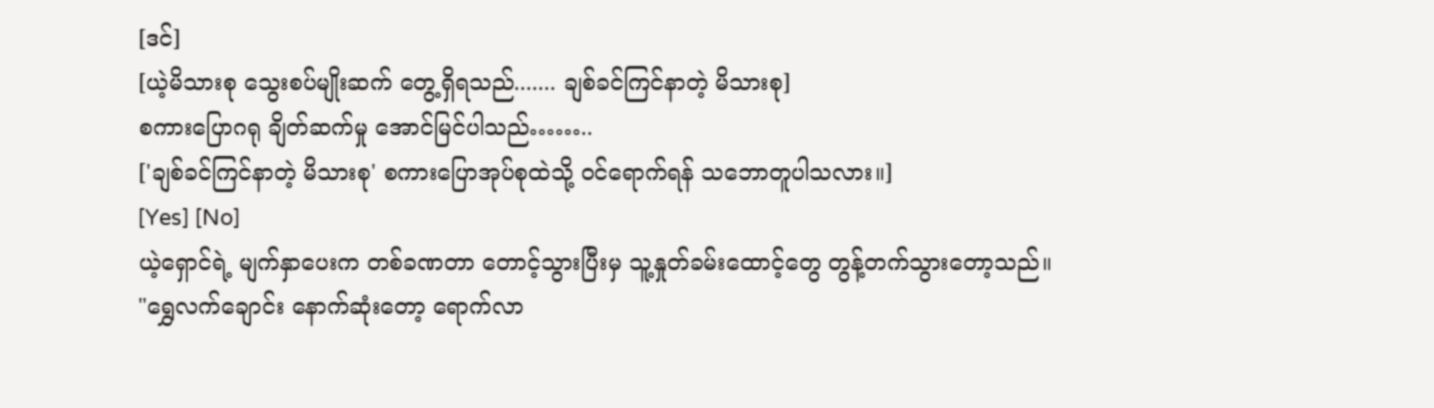[ဒင်]
[ယဲ့မိသားစု သွေးစပ်မျိုးဆက် တွေ့ရှိရသည်....... ချစ်ခင်ကြင်နာတဲ့ မိသားစု]
စကားပြောဂရု ချိတ်ဆက်မှု အောင်မြင်ပါသည်……..
['ချစ်ခင်ကြင်နာတဲ့ မိသားစု' စကားပြောအုပ်စုထဲသို့ ဝင်ရောက်ရန် သဘောတူပါသလား။]
[Yes] [No]
ယဲ့ရှောင်ရဲ့ မျက်နှာပေးက တစ်ခဏတာ တောင့်သွားပြီးမှ သူ့နှုတ်ခမ်းထောင့်တွေ တွန့်တက်သွားတော့သည်။
"ရွှေလက်ချောင်း နောက်ဆုံးတော့ ရောက်လာ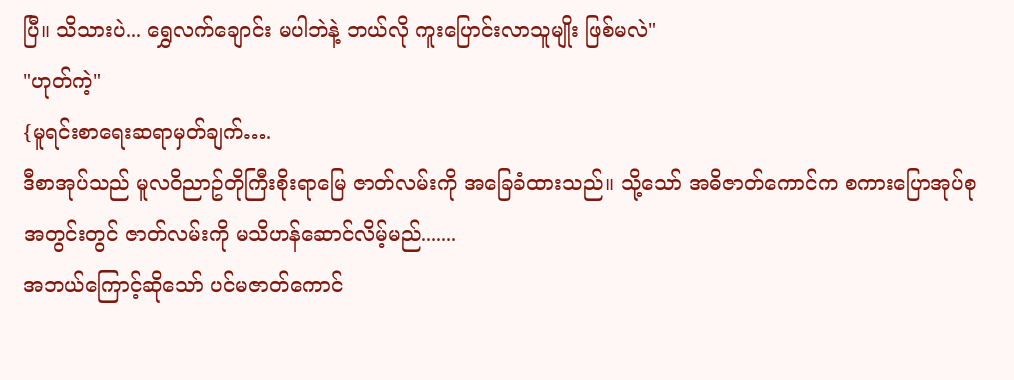ပြီ။ သိသားပဲ... ရွှေလက်ချောင်း မပါဘဲနဲ့ ဘယ်လို ကူးပြောင်းလာသူမျိုး ဖြစ်မလဲ"
"ဟုတ်ကဲ့"
{မူရင်းစာရေးဆရာမှတ်ချက်….
ဒီစာအုပ်သည် မူလ၀ိညာဥ်တိုကြီးစိုးရာမြေ ဇာတ်လမ်းကို အခြေခံထားသည်။ သို့သော် အဓိဇာတ်ကောင်က စကားပြောအုပ်စုအတွင်းတွင် ဇာတ်လမ်းကို မသိဟန်ဆောင်လိမ့်မည်.......
အဘယ်ကြောင့်ဆိုသော် ပင်မဇာတ်ကောင်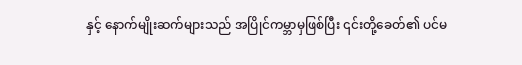နှင့် နောက်မျိုးဆက်များသည် အပြိုင်ကမ္ဘာမှဖြစ်ပြီး ၎င်းတို့ခေတ်၏ ပင်မ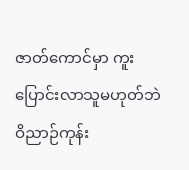ဇာတ်ကောင်မှာ ကူးပြောင်းလာသူမဟုတ်ဘဲ ဝိညာဉ်ကုန်း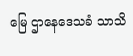မြေ ဌာနေဒေသခံ သာသိ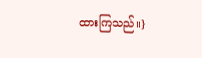ထားကြသည်။}